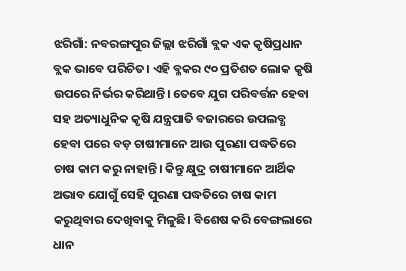ଝରିଗାଁ: ନବରଙ୍ଗପୁର ଜିଲ୍ଲା ଝରିଗାଁ ବ୍ଲକ ଏକ କୃଷିପ୍ରଧାନ ବ୍ଲକ ଭାବେ ପରିଚିତ। ଏହି ବ୍ଳକର ୯୦ ପ୍ରତିଶତ ଲୋକ କୃଷି ଉପରେ ନିର୍ଭର କରିଥାନ୍ତି। ତେବେ ଯୁଗ ପରିବର୍ତ୍ତନ ହେବା ସହ ଅତ୍ୟାଧୁନିକ କୃଷି ଯନ୍ତ୍ରପାତି ବଜାରରେ ଉପଲବ୍ଧ ହେବା ପରେ ବଡ଼ ଚାଷୀମାନେ ଆଉ ପୁରଣା ପଦ୍ଧତିରେ ଚାଷ କାମ କରୁ ନାହାନ୍ତି। କିନ୍ତୁ କ୍ଷୁଦ୍ର ଚାଷୀମାନେ ଆର୍ଥିକ ଅଭାବ ଯୋଗୁଁ ସେହି ପୁରଣା ପଦ୍ଧତିରେ ଚାଷ କାମ କରୁଥିବାର ଦେଖିବାକୁ ମିଳୁଛି। ବିଶେଷ କରି ବେଙ୍ଗଲାରେ ଧାନ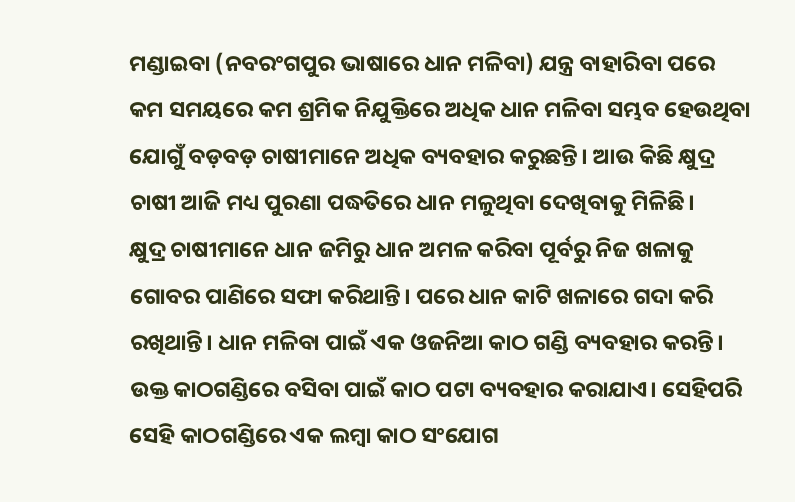ମଣ୍ଡାଇବା (ନବରଂଗପୁର ଭାଷାରେ ଧାନ ମଳିବା) ଯନ୍ତ୍ର ବାହାରିବା ପରେ କମ ସମୟରେ କମ ଶ୍ରମିକ ନିଯୁକ୍ତିରେ ଅଧିକ ଧାନ ମଳିବା ସମ୍ଭବ ହେଉଥିବା ଯୋଗୁଁ ବଡ଼ବଡ଼ ଚାଷୀମାନେ ଅଧିକ ବ୍ୟବହାର କରୁଛନ୍ତି। ଆଉ କିଛି କ୍ଷୁଦ୍ର ଚାଷୀ ଆଜି ମଧ୍ୟ ପୁରଣା ପଦ୍ଧତିରେ ଧାନ ମଳୁଥିବା ଦେଖିବାକୁ ମିଳିଛି।
କ୍ଷୁଦ୍ର ଚାଷୀମାନେ ଧାନ ଜମିରୁ ଧାନ ଅମଳ କରିବା ପୂର୍ବରୁ ନିଜ ଖଳାକୁ ଗୋବର ପାଣିରେ ସଫା କରିଥାନ୍ତି। ପରେ ଧାନ କାଟି ଖଳାରେ ଗଦା କରି ରଖିଥାନ୍ତି। ଧାନ ମଳିବା ପାଇଁ ଏକ ଓଜନିଆ କାଠ ଗଣ୍ଡି ବ୍ୟବହାର କରନ୍ତି। ଉକ୍ତ କାଠଗଣ୍ଡିରେ ବସିବା ପାଇଁ କାଠ ପଟା ବ୍ୟବହାର କରାଯାଏ। ସେହିପରି ସେହି କାଠଗଣ୍ଡିରେ ଏକ ଲମ୍ବା କାଠ ସଂଯୋଗ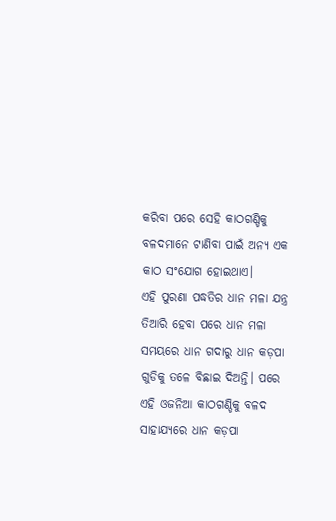କରିବା ପରେ ସେହି କାଠଗଣ୍ଡିକୁ ବଳଦମାନେ ଟାଣିବା ପାଇଁ ଅନ୍ୟ ଏକ କାଠ ସଂଯୋଗ ହୋଇଥାଏ।
ଏହି ପୁରଣା ପଦ୍ଧତିର ଧାନ ମଳା ଯନ୍ତ୍ର ତିଆରି ହେବା ପରେ ଧାନ ମଳା ସମୟରେ ଧାନ ଗଦାରୁ ଧାନ କଡ଼ପା ଗୁଡିକୁ ତଳେ ବିଛାଇ ଦିଅନ୍ତି। ପରେ ଏହି ଓଜନିଆ କାଠଗଣ୍ଡିକୁ ବଳଦ ସାହାଯ୍ୟରେ ଧାନ କଡ଼ପା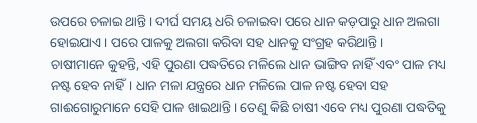ଉପରେ ଚଳାଇ ଥାନ୍ତି। ଦୀର୍ଘ ସମୟ ଧରି ଚଳାଇବା ପରେ ଧାନ କଡ଼ପାରୁ ଧାନ ଅଲଗା ହୋଇଯାଏ। ପରେ ପାଳକୁ ଅଲଗା କରିବା ସହ ଧାନକୁ ସଂଗ୍ରହ କରିଥାନ୍ତି।
ଚାଷୀମାନେ କୁହନ୍ତି, ଏହି ପୁରଣା ପଦ୍ଧତିରେ ମଳିଲେ ଧାନ ଭାଙ୍ଗିବ ନାହିଁ ଏବଂ ପାଳ ମଧ୍ୟ ନଷ୍ଟ ହେବ ନାହିଁ। ଧାନ ମଳା ଯନ୍ତ୍ରରେ ଧାନ ମଳିଲେ ପାଳ ନଷ୍ଟ ହେବା ସହ ଗାଈଗୋରୁମାନେ ସେହି ପାଳ ଖାଇଥାନ୍ତି। ତେଣୁ କିଛି ଚାଷୀ ଏବେ ମଧ୍ୟ ପୁରଣା ପଦ୍ଧତିକୁ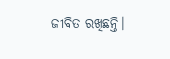ଜୀବିତ ରଖିଛନ୍ତି।